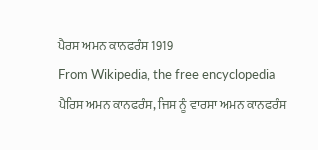ਪੈਰਸ ਅਮਨ ਕਾਨਫਰੰਸ 1919
From Wikipedia, the free encyclopedia
ਪੈਰਿਸ ਅਮਨ ਕਾਨਫਰੰਸ, ਜਿਸ ਨੂੰ ਵਾਰਸਾ ਅਮਨ ਕਾਨਫਰੰਸ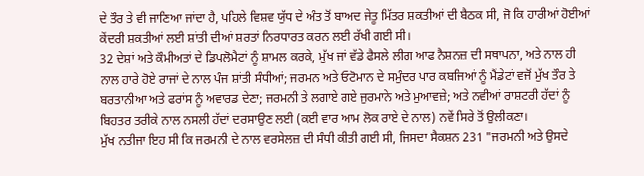ਦੇ ਤੌਰ ਤੇ ਵੀ ਜਾਣਿਆ ਜਾਂਦਾ ਹੈ, ਪਹਿਲੇ ਵਿਸ਼ਵ ਯੁੱਧ ਦੇ ਅੰਤ ਤੋਂ ਬਾਅਦ ਜੇਤੂ ਮਿੱਤਰ ਸ਼ਕਤੀਆਂ ਦੀ ਬੈਠਕ ਸੀ, ਜੋ ਕਿ ਹਾਰੀਆਂ ਹੋਈਆਂ ਕੇਂਦਰੀ ਸ਼ਕਤੀਆਂ ਲਈ ਸ਼ਾਂਤੀ ਦੀਆਂ ਸ਼ਰਤਾਂ ਨਿਰਧਾਰਤ ਕਰਨ ਲਈ ਰੱਖੀ ਗਈ ਸੀ।
32 ਦੇਸ਼ਾਂ ਅਤੇ ਕੌਮੀਅਤਾਂ ਦੇ ਡਿਪਲੋਮੈਟਾਂ ਨੂੰ ਸ਼ਾਮਲ ਕਰਕੇ, ਮੁੱਖ ਜਾਂ ਵੱਡੇ ਫੈਸਲੇ ਲੀਗ ਆਫ ਨੈਸ਼ਨਜ਼ ਦੀ ਸਥਾਪਨਾ, ਅਤੇ ਨਾਲ ਹੀ ਨਾਲ ਹਾਰੇ ਹੋਏ ਰਾਜਾਂ ਦੇ ਨਾਲ ਪੰਜ ਸ਼ਾਂਤੀ ਸੰਧੀਆਂ; ਜਰਮਨ ਅਤੇ ਓਟੋਮਾਨ ਦੇ ਸਮੁੰਦਰ ਪਾਰ ਕਬਜਿਆਂ ਨੂੰ ਮੈਂਡੇਟਾਂ ਵਜੋਂ ਮੁੱਖ ਤੌਰ ਤੇ ਬਰਤਾਨੀਆ ਅਤੇ ਫਰਾਂਸ ਨੂੰ ਅਵਾਰਡ ਦੇਣਾ; ਜਰਮਨੀ ਤੇ ਲਗਾਏ ਗਏ ਜੁਰਮਾਨੇ ਅਤੇ ਮੁਆਵਜ਼ੇ; ਅਤੇ ਨਵੀਆਂ ਰਾਸ਼ਟਰੀ ਹੱਦਾਂ ਨੂੰ ਬਿਹਤਰ ਤਰੀਕੇ ਨਾਲ ਨਸਲੀ ਹੱਦਾਂ ਦਰਸਾਉਣ ਲਈ (ਕਈ ਵਾਰ ਆਮ ਲੋਕ ਰਾਏ ਦੇ ਨਾਲ) ਨਵੇਂ ਸਿਰੇ ਤੋਂ ਉਲੀਕਣਾ।
ਮੁੱਖ ਨਤੀਜਾ ਇਹ ਸੀ ਕਿ ਜਰਮਨੀ ਦੇ ਨਾਲ ਵਰਸੇਲਜ਼ ਦੀ ਸੰਧੀ ਕੀਤੀ ਗਈ ਸੀ, ਜਿਸਦਾ ਸੈਕਸ਼ਨ 231 "ਜਰਮਨੀ ਅਤੇ ਉਸਦੇ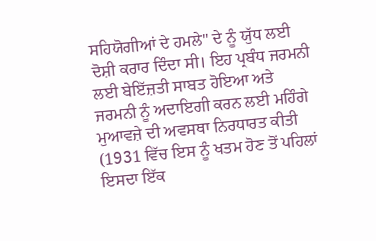ਸਹਿਯੋਗੀਆਂ ਦੇ ਹਮਲੇ" ਦੇ ਨੂੰ ਯੁੱਧ ਲਈ ਦੋਸ਼ੀ ਕਰਾਰ ਦਿੰਦਾ ਸੀ। ਇਹ ਪ੍ਰਬੰਧ ਜਰਮਨੀ ਲਈ ਬੇਇੱਜ਼ਤੀ ਸਾਬਤ ਹੋਇਆ ਅਤੇ ਜਰਮਨੀ ਨੂੰ ਅਦਾਇਗੀ ਕਰਨ ਲਈ ਮਹਿੰਗੇ ਮੁਆਵਜ਼ੇ ਦੀ ਅਵਸਥਾ ਨਿਰਧਾਰਤ ਕੀਤੀ (1931 ਵਿੱਚ ਇਸ ਨੂੰ ਖਤਮ ਹੋਣ ਤੋਂ ਪਹਿਲਾਂ ਇਸਦਾ ਇੱਕ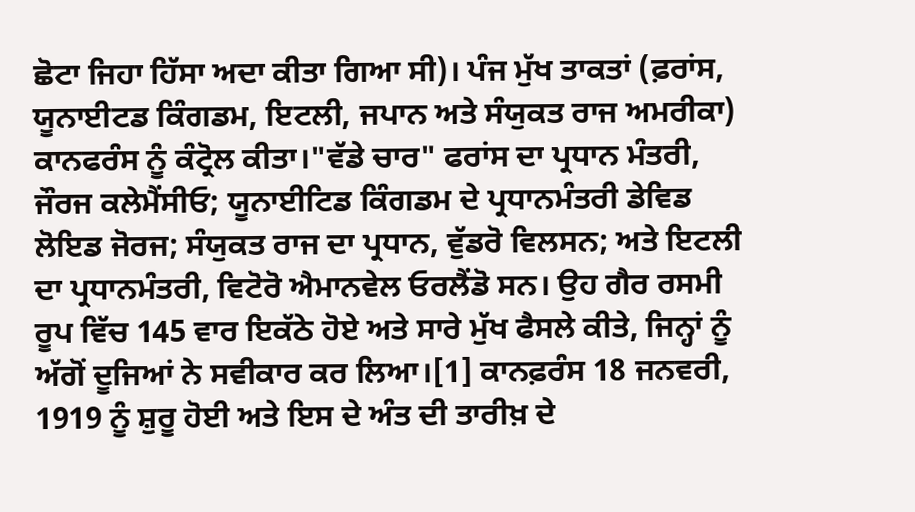ਛੋਟਾ ਜਿਹਾ ਹਿੱਸਾ ਅਦਾ ਕੀਤਾ ਗਿਆ ਸੀ)। ਪੰਜ ਮੁੱਖ ਤਾਕਤਾਂ (ਫ਼ਰਾਂਸ, ਯੂਨਾਈਟਡ ਕਿੰਗਡਮ, ਇਟਲੀ, ਜਪਾਨ ਅਤੇ ਸੰਯੁਕਤ ਰਾਜ ਅਮਰੀਕਾ) ਕਾਨਫਰੰਸ ਨੂੰ ਕੰਟ੍ਰੋਲ ਕੀਤਾ।"ਵੱਡੇ ਚਾਰ" ਫਰਾਂਸ ਦਾ ਪ੍ਰਧਾਨ ਮੰਤਰੀ, ਜੌਰਜ ਕਲੇਮੈਂਸੀਓ; ਯੂਨਾਈਟਿਡ ਕਿੰਗਡਮ ਦੇ ਪ੍ਰਧਾਨਮੰਤਰੀ ਡੇਵਿਡ ਲੋਇਡ ਜੋਰਜ; ਸੰਯੁਕਤ ਰਾਜ ਦਾ ਪ੍ਰਧਾਨ, ਵੁੱਡਰੋ ਵਿਲਸਨ; ਅਤੇ ਇਟਲੀ ਦਾ ਪ੍ਰਧਾਨਮੰਤਰੀ, ਵਿਟੋਰੋ ਐਮਾਨਵੇਲ ਓਰਲੈਂਡੋ ਸਨ। ਉਹ ਗੈਰ ਰਸਮੀ ਰੂਪ ਵਿੱਚ 145 ਵਾਰ ਇਕੱਠੇ ਹੋਏ ਅਤੇ ਸਾਰੇ ਮੁੱਖ ਫੈਸਲੇ ਕੀਤੇ, ਜਿਨ੍ਹਾਂ ਨੂੰ ਅੱਗੋਂ ਦੂਜਿਆਂ ਨੇ ਸਵੀਕਾਰ ਕਰ ਲਿਆ।[1] ਕਾਨਫ਼ਰੰਸ 18 ਜਨਵਰੀ, 1919 ਨੂੰ ਸ਼ੁਰੂ ਹੋਈ ਅਤੇ ਇਸ ਦੇ ਅੰਤ ਦੀ ਤਾਰੀਖ਼ ਦੇ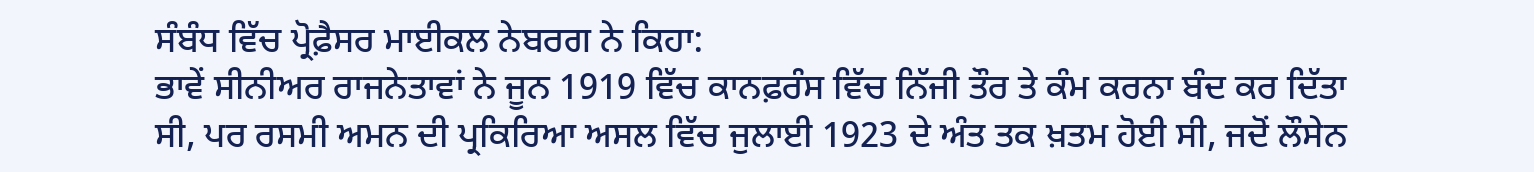ਸੰਬੰਧ ਵਿੱਚ ਪ੍ਰੋਫ਼ੈਸਰ ਮਾਈਕਲ ਨੇਬਰਗ ਨੇ ਕਿਹਾ:
ਭਾਵੇਂ ਸੀਨੀਅਰ ਰਾਜਨੇਤਾਵਾਂ ਨੇ ਜੂਨ 1919 ਵਿੱਚ ਕਾਨਫ਼ਰੰਸ ਵਿੱਚ ਨਿੱਜੀ ਤੌਰ ਤੇ ਕੰਮ ਕਰਨਾ ਬੰਦ ਕਰ ਦਿੱਤਾ ਸੀ, ਪਰ ਰਸਮੀ ਅਮਨ ਦੀ ਪ੍ਰਕਿਰਿਆ ਅਸਲ ਵਿੱਚ ਜੁਲਾਈ 1923 ਦੇ ਅੰਤ ਤਕ ਖ਼ਤਮ ਹੋਈ ਸੀ, ਜਦੋਂ ਲੌਸੇਨ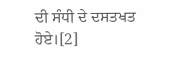ਦੀ ਸੰਧੀ ਦੇ ਦਸਤਖਤ ਹੋਏ।[2]